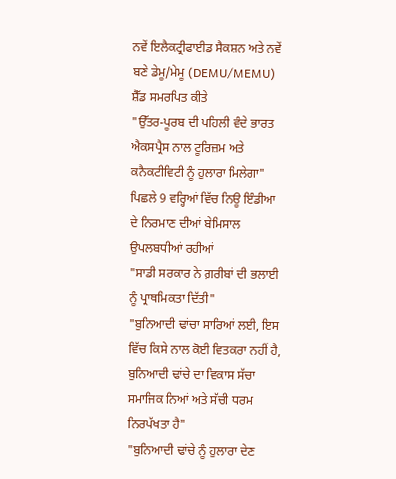ਨਵੇਂ ਇਲੈਕਟ੍ਰੀਫਾਈਡ ਸੈਕਸ਼ਨ ਅਤੇ ਨਵੇਂ ਬਣੇ ਡੇਮੂ/ਮੇਮੂ (DEMU/MEMU) ਸ਼ੈੱਡ ਸਮਰਪਿਤ ਕੀਤੇ
"ਉੱਤਰ-ਪੂਰਬ ਦੀ ਪਹਿਲੀ ਵੰਦੇ ਭਾਰਤ ਐਕਸਪ੍ਰੈਸ ਨਾਲ ਟੂਰਿਜ਼ਮ ਅਤੇ ਕਨੈਕਟੀਵਿਟੀ ਨੂੰ ਹੁਲਾਰਾ ਮਿਲੇਗਾ"
ਪਿਛਲੇ 9 ਵਰ੍ਹਿਆਂ ਵਿੱਚ ਨਿਊ ਇੰਡੀਆ ਦੇ ਨਿਰਮਾਣ ਦੀਆਂ ਬੇਮਿਸਾਲ ਉਪਲਬਧੀਆਂ ਰਹੀਆਂ
"ਸਾਡੀ ਸਰਕਾਰ ਨੇ ਗ਼ਰੀਬਾਂ ਦੀ ਭਲਾਈ ਨੂੰ ਪ੍ਰਾਥਮਿਕਤਾ ਦਿੱਤੀ"
"ਬੁਨਿਆਦੀ ਢਾਂਚਾ ਸਾਰਿਆਂ ਲਈ, ਇਸ ਵਿੱਚ ਕਿਸੇ ਨਾਲ ਕੋਈ ਵਿਤਕਰਾ ਨਹੀਂ ਹੈ, ਬੁਨਿਆਦੀ ਢਾਂਚੇ ਦਾ ਵਿਕਾਸ ਸੱਚਾ ਸਮਾਜਿਕ ਨਿਆਂ ਅਤੇ ਸੱਚੀ ਧਰਮ ਨਿਰਪੱਖਤਾ ਹੈ"
"ਬੁਨਿਆਦੀ ਢਾਂਚੇ ਨੂੰ ਹੁਲਾਰਾ ਦੇਣ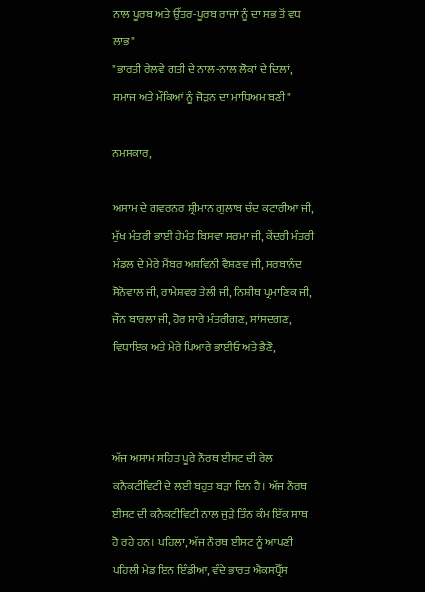ਨਾਲ ਪੂਰਬ ਅਤੇ ਉੱਤਰ-ਪੂਰਬ ਰਾਜਾਂ ਨੂੰ ਦਾ ਸਭ ਤੋਂ ਵਧ ਲਾਭ"
"ਭਾਰਤੀ ਰੇਲਵੇ ਗਤੀ ਦੇ ਨਾਲ-ਨਾਲ ਲੋਕਾਂ ਦੇ ਦਿਲਾਂ, ਸਮਾਜ ਅਤੇ ਮੌਕਿਆਂ ਨੂੰ ਜੋੜਨ ਦਾ ਮਾਧਿਅਮ ਬਣੀ"

ਨਮਸਕਾਰ,

ਅਸਾਮ ਦੇ ਗਵਰਨਰ ਸ਼੍ਰੀਮਾਨ ਗੁਲਾਬ ਚੰਦ ਕਟਾਰੀਆ ਜੀ, ਮੁੱਖ ਮੰਤਰੀ ਭਾਈ ਹੇਮੰਤ ਬਿਸਵਾ ਸਰਮਾ ਜੀ, ਕੇਂਦਰੀ ਮੰਤਰੀ ਮੰਡਲ ਦੇ ਮੇਰੇ ਮੈਂਬਰ ਅਸ਼ਵਿਨੀ ਵੈਸ਼ਣਵ ਜੀ, ਸਰਬਾਨੰਦ ਸੋਨੋਵਾਲ ਜੀ, ਰਾਮੇਸ਼ਵਰ ਤੇਲੀ ਜੀ, ਨਿਸ਼ੀਥ ਪ੍ਰਮਾਣਿਕ ਜੀ, ਜੌਨ ਬਾਰਲਾ ਜੀ, ਹੋਰ ਸਾਰੇ ਮੰਤਰੀਗਣ, ਸਾਂਸਦਗਣ, ਵਿਧਾਇਕ ਅਤੇ ਮੇਰੇ ਪਿਆਰੇ ਭਾਈਓ ਅਤੇ ਭੈਣੋ,



ਅੱਜ ਅਸਾਮ ਸਹਿਤ ਪੂਰੇ ਨੌਰਥ ਈਸਟ ਦੀ ਰੇਲ ਕਨੈਕਟੀਵਿਟੀ ਦੇ ਲਈ ਬਹੁਤ ਬੜਾ ਦਿਨ ਹੈ। ਅੱਜ ਨੌਰਥ ਈਸਟ ਦੀ ਕਨੈਕਟੀਵਿਟੀ ਨਾਲ ਜੁੜੇ ਤਿੰਨ ਕੰਮ ਇੱਕ ਸਾਥ ਹੋ ਰਹੇ ਹਨ। ਪਹਿਲਾ, ਅੱਜ ਨੌਰਥ ਈਸਟ ਨੂੰ ਆਪਣੀ ਪਹਿਲੀ ਮੇਡ ਇਨ ਇੰਡੀਆ, ਵੰਦੇ ਭਾਰਤ ਐਕਸਪ੍ਰੈੱਸ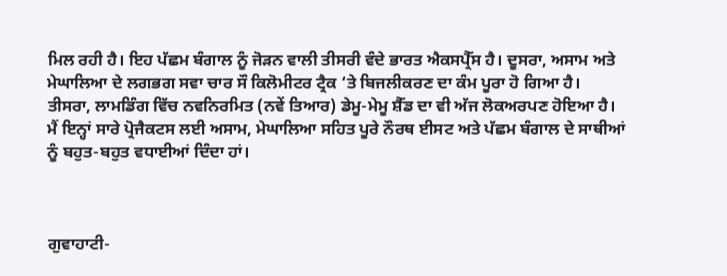ਮਿਲ ਰਹੀ ਹੈ। ਇਹ ਪੱਛਮ ਬੰਗਾਲ ਨੂੰ ਜੋੜਨ ਵਾਲੀ ਤੀਸਰੀ ਵੰਦੇ ਭਾਰਤ ਐਕਸਪ੍ਰੈੱਸ ਹੈ। ਦੂਸਰਾ, ਅਸਾਮ ਅਤੇ ਮੇਘਾਲਿਆ ਦੇ ਲਗਭਗ ਸਵਾ ਚਾਰ ਸੌ ਕਿਲੋਮੀਟਰ ਟ੍ਰੈਕ ‘ਤੇ ਬਿਜਲੀਕਰਣ ਦਾ ਕੰਮ ਪੂਰਾ ਹੋ ਗਿਆ ਹੈ। ਤੀਸਰਾ, ਲਾਮਡਿੰਗ ਵਿੱਚ ਨਵਨਿਰਮਿਤ (ਨਵੇਂ ਤਿਆਰ) ਡੇਮੂ-ਮੇਮੂ ਸ਼ੈੱਡ ਦਾ ਵੀ ਅੱਜ ਲੋਕਅਰਪਣ ਹੋਇਆ ਹੈ। ਮੈਂ ਇਨ੍ਹਾਂ ਸਾਰੇ ਪ੍ਰੋਜੈਕਟਸ ਲਈ ਅਸਾਮ, ਮੇਘਾਲਿਆ ਸਹਿਤ ਪੂਰੇ ਨੌਰਥ ਈਸਟ ਅਤੇ ਪੱਛਮ ਬੰਗਾਲ ਦੇ ਸਾਥੀਆਂ ਨੂੰ ਬਹੁਤ-ਬਹੁਤ ਵਧਾਈਆਂ ਦਿੰਦਾ ਹਾਂ।



ਗੁਵਾਹਾਟੀ-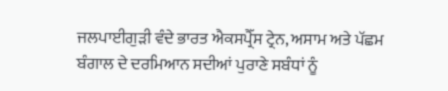ਜਲਪਾਈਗੁੜੀ ਵੰਦੇ ਭਾਰਤ ਐਕਸਪ੍ਰੈੱਸ ਟ੍ਰੇਨ, ਅਸਾਮ ਅਤੇ ਪੱਛਮ  ਬੰਗਾਲ ਦੇ ਦਰਮਿਆਨ ਸਦੀਆਂ ਪੁਰਾਣੇ ਸਬੰਧਾਂ ਨੂੰ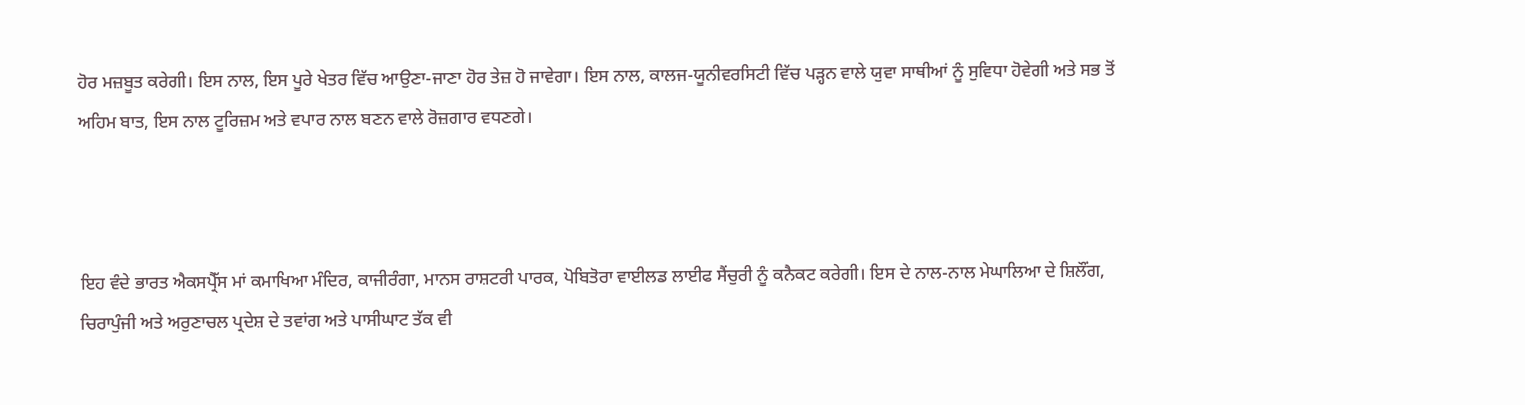ਹੋਰ ਮਜ਼ਬੂਤ ਕਰੇਗੀ। ਇਸ ਨਾਲ, ਇਸ ਪੂਰੇ ਖੇਤਰ ਵਿੱਚ ਆਉਣਾ-ਜਾਣਾ ਹੋਰ ਤੇਜ਼ ਹੋ ਜਾਵੇਗਾ। ਇਸ ਨਾਲ, ਕਾਲਜ-ਯੂਨੀਵਰਸਿਟੀ ਵਿੱਚ ਪੜ੍ਹਨ ਵਾਲੇ ਯੁਵਾ ਸਾਥੀਆਂ ਨੂੰ ਸੁਵਿਧਾ ਹੋਵੇਗੀ ਅਤੇ ਸਭ ਤੋਂ ਅਹਿਮ ਬਾਤ, ਇਸ ਨਾਲ ਟੂਰਿਜ਼ਮ ਅਤੇ ਵਪਾਰ ਨਾਲ ਬਣਨ ਵਾਲੇ ਰੋਜ਼ਗਾਰ ਵਧਣਗੇ।



ਇਹ ਵੰਦੇ ਭਾਰਤ ਐਕਸਪ੍ਰੈੱਸ ਮਾਂ ਕਮਾਖਿਆ ਮੰਦਿਰ, ਕਾਜੀਰੰਗਾ, ਮਾਨਸ ਰਾਸ਼ਟਰੀ ਪਾਰਕ, ਪੋਬਿਤੋਰਾ ਵਾਈਲਡ ਲਾਈਫ ਸੈਂਚੁਰੀ ਨੂੰ ਕਨੈਕਟ ਕਰੇਗੀ। ਇਸ ਦੇ ਨਾਲ-ਨਾਲ ਮੇਘਾਲਿਆ ਦੇ ਸ਼ਿਲੌਂਗ, ਚਿਰਾਪੁੰਜੀ ਅਤੇ ਅਰੁਣਾਚਲ ਪ੍ਰਦੇਸ਼ ਦੇ ਤਵਾਂਗ ਅਤੇ ਪਾਸੀਘਾਟ ਤੱਕ ਵੀ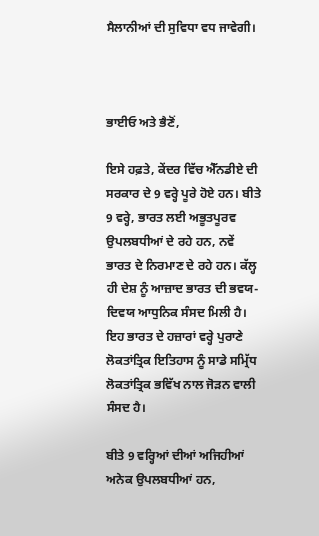ਸੈਲਾਨੀਆਂ ਦੀ ਸੁਵਿਧਾ ਵਧ ਜਾਵੇਗੀ।



ਭਾਈਓ ਅਤੇ ਭੈਣੋਂ,

ਇਸੇ ਹਫ਼ਤੇ, ਕੇਂਦਰ ਵਿੱਚ ਐੱਨਡੀਏ ਦੀ ਸਰਕਾਰ ਦੇ 9 ਵਰ੍ਹੇ ਪੂਰੇ ਹੋਏ ਹਨ। ਬੀਤੇ 9 ਵਰ੍ਹੇ, ਭਾਰਤ ਲਈ ਅਭੂਤਪੂਰਵ ਉਪਲਬਧੀਆਂ ਦੇ ਰਹੇ ਹਨ, ਨਵੇਂ ਭਾਰਤ ਦੇ ਨਿਰਮਾਣ ਦੇ ਰਹੇ ਹਨ। ਕੱਲ੍ਹ ਹੀ ਦੇਸ਼ ਨੂੰ ਆਜ਼ਾਦ ਭਾਰਤ ਦੀ ਭਵਯ-ਦਿਵਯ ਆਧੁਨਿਕ ਸੰਸਦ ਮਿਲੀ ਹੈ। ਇਹ ਭਾਰਤ ਦੇ ਹਜ਼ਾਰਾਂ ਵਰ੍ਹੇ ਪੁਰਾਣੇ ਲੋਕਤਾਂਤ੍ਰਿਕ ਇਤਿਹਾਸ ਨੂੰ ਸਾਡੇ ਸਮ੍ਰਿੱਧ ਲੋਕਤਾਂਤ੍ਰਿਕ ਭਵਿੱਖ ਨਾਲ ਜੋੜਨ ਵਾਲੀ ਸੰਸਦ ਹੈ।

ਬੀਤੇ 9 ਵਰ੍ਹਿਆਂ ਦੀਆਂ ਅਜਿਹੀਆਂ ਅਨੇਕ ਉਪਲਬਧੀਆਂ ਹਨ,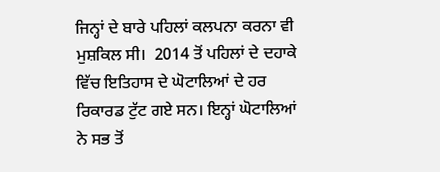ਜਿਨ੍ਹਾਂ ਦੇ ਬਾਰੇ ਪਹਿਲਾਂ ਕਲਪਨਾ ਕਰਨਾ ਵੀ ਮੁਸ਼ਕਿਲ ਸੀ।  2014 ਤੋਂ ਪਹਿਲਾਂ ਦੇ ਦਹਾਕੇ ਵਿੱਚ ਇਤਿਹਾਸ ਦੇ ਘੋਟਾਲਿਆਂ ਦੇ ਹਰ ਰਿਕਾਰਡ ਟੁੱਟ ਗਏ ਸਨ। ਇਨ੍ਹਾਂ ਘੋਟਾਲਿਆਂ ਨੇ ਸਭ ਤੋਂ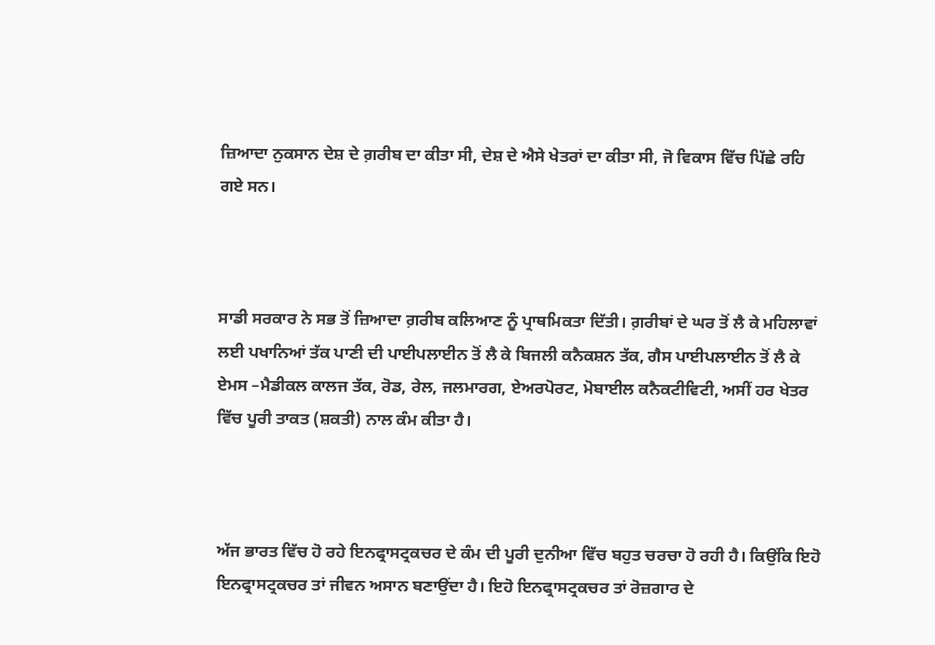ਜ਼ਿਆਦਾ ਨੁਕਸਾਨ ਦੇਸ਼ ਦੇ ਗ਼ਰੀਬ ਦਾ ਕੀਤਾ ਸੀ, ਦੇਸ਼ ਦੇ ਐਸੇ ਖੇਤਰਾਂ ਦਾ ਕੀਤਾ ਸੀ, ਜੋ ਵਿਕਾਸ ਵਿੱਚ ਪਿੱਛੇ ਰਹਿ ਗਏ ਸਨ।



ਸਾਡੀ ਸਰਕਾਰ ਨੇ ਸਭ ਤੋਂ ਜ਼ਿਆਦਾ ਗ਼ਰੀਬ ਕਲਿਆਣ ਨੂੰ ਪ੍ਰਾਥਮਿਕਤਾ ਦਿੱਤੀ। ਗ਼ਰੀਬਾਂ ਦੇ ਘਰ ਤੋਂ ਲੈ ਕੇ ਮਹਿਲਾਵਾਂ ਲਈ ਪਖਾਨਿਆਂ ਤੱਕ ਪਾਣੀ ਦੀ ਪਾਈਪਲਾਈਨ ਤੋਂ ਲੈ ਕੇ ਬਿਜਲੀ ਕਨੈਕਸ਼ਨ ਤੱਕ, ਗੈਸ ਪਾਈਪਲਾਈਨ ਤੋਂ ਲੈ ਕੇ ਏਮਸ –ਮੈਡੀਕਲ ਕਾਲਜ ਤੱਕ, ਰੋਡ, ਰੇਲ, ਜਲਮਾਰਗ, ਏਅਰਪੋਰਟ, ਮੋਬਾਈਲ ਕਨੈਕਟੀਵਿਟੀ, ਅਸੀਂ ਹਰ ਖੇਤਰ ਵਿੱਚ ਪੂਰੀ ਤਾਕਤ (ਸ਼ਕਤੀ) ਨਾਲ ਕੰਮ ਕੀਤਾ ਹੈ।



ਅੱਜ ਭਾਰਤ ਵਿੱਚ ਹੋ ਰਹੇ ਇਨਫ੍ਰਾਸਟ੍ਰਕਚਰ ਦੇ ਕੰਮ ਦੀ ਪੂਰੀ ਦੁਨੀਆ ਵਿੱਚ ਬਹੁਤ ਚਰਚਾ ਹੋ ਰਹੀ ਹੈ। ਕਿਉਂਕਿ ਇਹੋ ਇਨਫ੍ਰਾਸਟ੍ਰਕਚਰ ਤਾਂ ਜੀਵਨ ਅਸਾਨ ਬਣਾਉਂਦਾ ਹੈ। ਇਹੋ ਇਨਫ੍ਰਾਸਟ੍ਰਕਚਰ ਤਾਂ ਰੋਜ਼ਗਾਰ ਦੇ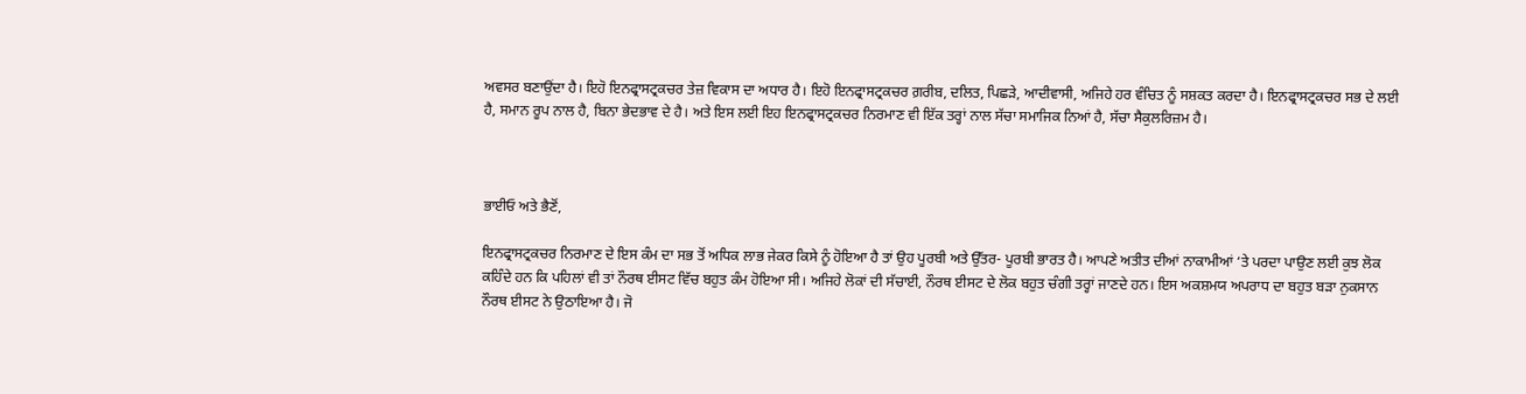ਅਵਸਰ ਬਣਾਉਂਦਾ ਹੈ। ਇਹੋ ਇਨਫ੍ਰਾਸਟ੍ਰਕਚਰ ਤੇਜ਼ ਵਿਕਾਸ ਦਾ ਅਧਾਰ ਹੈ। ਇਹੋ ਇਨਫ੍ਰਾਸਟ੍ਰਕਚਰ ਗ਼ਰੀਬ, ਦਲਿਤ, ਪਿਛੜੇ, ਆਦੀਵਾਸੀ, ਅਜਿਹੇ ਹਰ ਵੰਚਿਤ ਨੂੰ ਸਸ਼ਕਤ ਕਰਦਾ ਹੈ। ਇਨਫ੍ਰਾਸਟ੍ਰਕਚਰ ਸਭ ਦੇ ਲਈ ਹੈ, ਸਮਾਨ ਰੂਪ ਨਾਲ ਹੈ, ਬਿਨਾ ਭੇਦਭਾਵ ਦੇ ਹੈ। ਅਤੇ ਇਸ ਲਈ ਇਹ ਇਨਫ੍ਰਾਸਟ੍ਰਕਚਰ ਨਿਰਮਾਣ ਵੀ ਇੱਕ ਤਰ੍ਹਾਂ ਨਾਲ ਸੱਚਾ ਸਮਾਜਿਕ ਨਿਆਂ ਹੈ, ਸੱਚਾ ਸੈਕੁਲਰਿਜ਼ਮ ਹੈ।



ਭਾਈਓ ਅਤੇ ਭੈਣੋਂ,

ਇਨਫ੍ਰਾਸਟ੍ਰਕਚਰ ਨਿਰਮਾਣ ਦੇ ਇਸ ਕੰਮ ਦਾ ਸਭ ਤੋਂ ਅਧਿਕ ਲਾਭ ਜੇਕਰ ਕਿਸੇ ਨੂੰ ਹੋਇਆ ਹੈ ਤਾਂ ਉਹ ਪੂਰਬੀ ਅਤੇ ਉੱਤਰ- ਪੂਰਬੀ ਭਾਰਤ ਹੈ। ਆਪਣੇ ਅਤੀਤ ਦੀਆਂ ਨਾਕਾਮੀਆਂ ‘ਤੇ ਪਰਦਾ ਪਾਉਣ ਲਈ ਕੁਝ ਲੋਕ ਕਹਿੰਦੇ ਹਨ ਕਿ ਪਹਿਲਾਂ ਵੀ ਤਾਂ ਨੌਰਥ ਈਸਟ ਵਿੱਚ ਬਹੁਤ ਕੰਮ ਹੋਇਆ ਸੀ। ਅਜਿਹੇ ਲੋਕਾਂ ਦੀ ਸੱਚਾਈ, ਨੌਰਥ ਈਸਟ ਦੇ ਲੋਕ ਬਹੁਤ ਚੰਗੀ ਤਰ੍ਹਾਂ ਜਾਣਦੇ ਹਨ। ਇਸ ਅਕਸ਼ਮਯ ਅਪਰਾਧ ਦਾ ਬਹੁਤ ਬੜਾ ਨੁਕਸਾਨ ਨੌਰਥ ਈਸਟ ਨੇ ਉਠਾਇਆ ਹੈ। ਜੋ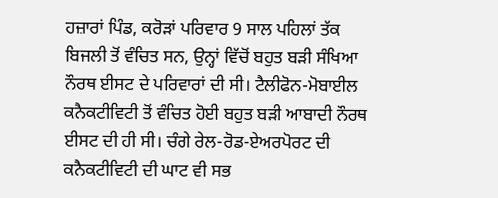ਹਜ਼ਾਰਾਂ ਪਿੰਡ, ਕਰੋੜਾਂ ਪਰਿਵਾਰ 9 ਸਾਲ ਪਹਿਲਾਂ ਤੱਕ ਬਿਜਲੀ ਤੋਂ ਵੰਚਿਤ ਸਨ, ਉਨ੍ਹਾਂ ਵਿੱਚੋਂ ਬਹੁਤ ਬੜੀ ਸੰਖਿਆ ਨੌਰਥ ਈਸਟ ਦੇ ਪਰਿਵਾਰਾਂ ਦੀ ਸੀ। ਟੈਲੀਫੋਨ-ਮੋਬਾਈਲ ਕਨੈਕਟੀਵਿਟੀ ਤੋਂ ਵੰਚਿਤ ਹੋਈ ਬਹੁਤ ਬੜੀ ਆਬਾਦੀ ਨੌਰਥ ਈਸਟ ਦੀ ਹੀ ਸੀ। ਚੰਗੇ ਰੇਲ-ਰੋਡ-ਏਅਰਪੋਰਟ ਦੀ ਕਨੈਕਟੀਵਿਟੀ ਦੀ ਘਾਟ ਵੀ ਸਭ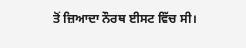ਤੋਂ ਜ਼ਿਆਦਾ ਨੌਰਥ ਈਸਟ ਵਿੱਚ ਸੀ।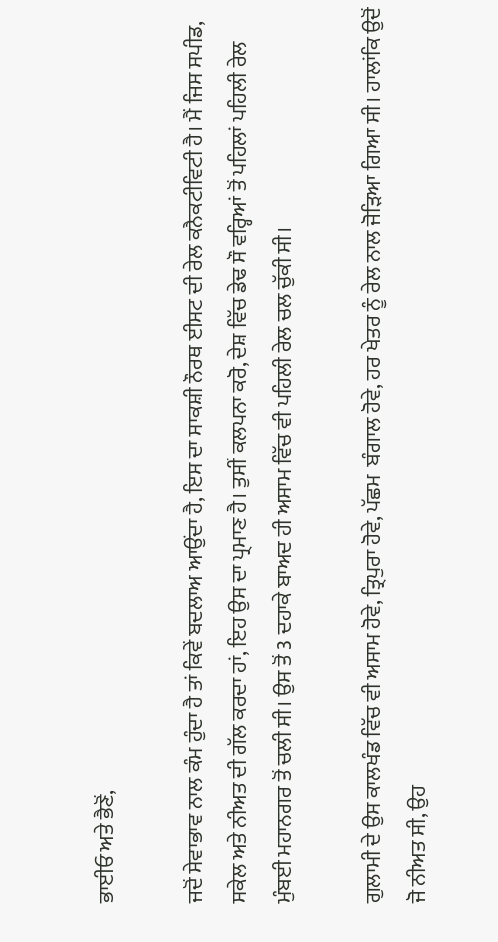ਭਾਈਓ ਅਤੇ ਭੈਣੋਂ,

ਜਦੋਂ ਸੇਵਾਭਾਵ ਨਾਲ ਕੰਮ ਹੁੰਦਾ ਹੈ ਤਾਂ ਕਿਵੇਂ ਬਦਲਾਅ ਆਉਂਦਾ ਹੈ, ਇਸ ਦਾ ਸਾਕਸ਼ੀ ਨੌਰਥ ਈਸਟ ਦੀ ਰੇਲ ਕਨੈਕਟੀਵਿਟੀ ਹੈ। ਮੈਂ ਜਿਸ ਸਪੀਡ, ਸਕੇਲ ਅਤੇ ਨੀਅਤ ਦੀ ਗੱਲ ਕਰਦਾ ਹਾਂ, ਇਹ ਉਸ ਦਾ ਪ੍ਰਮਾਣ ਹੈ। ਤੁਸੀਂ ਕਲਪਨਾ ਕਰੋ, ਦੇਸ਼ ਵਿੱਚ ਡੇਢ ਸੌ ਵਰ੍ਹਿਆਂ ਤੋਂ ਪਹਿਲਾਂ ਪਹਿਲੀ ਰੇਲ ਮੁੰਬਈ ਮਹਾਨਗਰ ਤੋਂ ਚਲੀ ਸੀ। ਉਸ ਤੋਂ 3 ਦਹਾਕੇ ਬਾਅਦ ਹੀ ਅਸਾਮ ਵਿੱਚ ਵੀ ਪਹਿਲੀ ਰੇਲ ਚਲ ਚੁੱਕੀ ਸੀ।

ਗੁਲਾਮੀ ਦੇ ਉਸ ਕਾਲਖੰਡ ਵਿੱਚ ਵੀ ਅਸਾਮ ਹੋਵੇ, ਤ੍ਰਿਪੁਰਾ ਹੋਵੇ, ਪੱਛਮ  ਬੰਗਾਲ ਹੋਵੇ, ਹਰ ਖੇਤਰ ਨੂੰ ਰੇਲ ਨਾਲ ਜੋੜਿਆ ਗਿਆ ਸੀ। ਹਾਲਾਂਕਿ ਉਦੋਂ ਜੋ ਨੀਅਤ ਸੀ, ਉਹ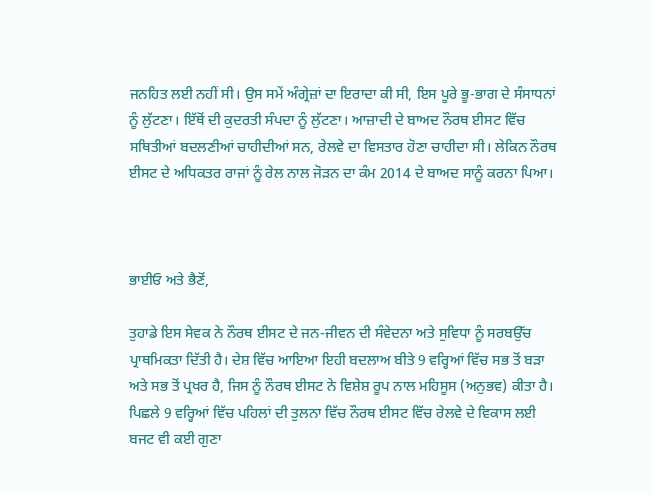ਜਨਹਿਤ ਲਈ ਨਹੀਂ ਸੀ। ਉਸ ਸਮੇਂ ਅੰਗ੍ਰੇਜ਼ਾਂ ਦਾ ਇਰਾਦਾ ਕੀ ਸੀ, ਇਸ ਪੂਰੇ ਭੂ-ਭਾਗ ਦੇ ਸੰਸਾਧਨਾਂ ਨੂੰ ਲੁੱਟਣਾ। ਇੱਥੋਂ ਦੀ ਕੁਦਰਤੀ ਸੰਪਦਾ ਨੂੰ ਲੁੱਟਣਾ। ਆਜ਼ਾਦੀ ਦੇ ਬਾਅਦ ਨੌਰਥ ਈਸਟ ਵਿੱਚ ਸਥਿਤੀਆਂ ਬਦਲਣੀਆਂ ਚਾਹੀਦੀਆਂ ਸਨ, ਰੇਲਵੇ ਦਾ ਵਿਸਤਾਰ ਹੋਣਾ ਚਾਹੀਦਾ ਸੀ। ਲੇਕਿਨ ਨੌਰਥ ਈਸਟ ਦੇ ਅਧਿਕਤਰ ਰਾਜਾਂ ਨੂੰ ਰੇਲ ਨਾਲ ਜੋੜਨ ਦਾ ਕੰਮ 2014 ਦੇ ਬਾਅਦ ਸਾਨੂੰ ਕਰਨਾ ਪਿਆ।



ਭਾਈਓ ਅਤੇ ਭੈਣੋਂ,

ਤੁਹਾਡੇ ਇਸ ਸੇਵਕ ਨੇ ਨੌਰਥ ਈਸਟ ਦੇ ਜਨ-ਜੀਵਨ ਦੀ ਸੰਵੇਦਨਾ ਅਤੇ ਸੁਵਿਧਾ ਨੂੰ ਸਰਬਉੱਚ ਪ੍ਰਾਥਮਿਕਤਾ ਦਿੱਤੀ ਹੈ। ਦੇਸ਼ ਵਿੱਚ ਆਇਆ ਇਹੀ ਬਦਲਾਅ ਬੀਤੇ 9 ਵਰ੍ਹਿਆਂ ਵਿੱਚ ਸਭ ਤੋਂ ਬੜਾ ਅਤੇ ਸਭ ਤੋਂ ਪ੍ਰਖਰ ਹੈ, ਜਿਸ ਨੂੰ ਨੌਰਥ ਈਸਟ ਨੇ ਵਿਸ਼ੇਸ਼ ਰੂਪ ਨਾਲ ਮਹਿਸੂਸ (ਅਨੁਭਵ) ਕੀਤਾ ਹੈ। ਪਿਛਲੇ 9 ਵਰ੍ਹਿਆਂ ਵਿੱਚ ਪਹਿਲਾਂ ਦੀ ਤੁਲਨਾ ਵਿੱਚ ਨੌਰਥ ਈਸਟ ਵਿੱਚ ਰੇਲਵੇ ਦੇ ਵਿਕਾਸ ਲਈ ਬਜਟ ਵੀ ਕਈ ਗੁਣਾ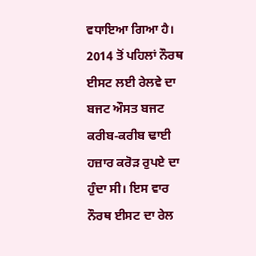ਵਧਾਇਆ ਗਿਆ ਹੈ। 2014 ਤੋਂ ਪਹਿਲਾਂ ਨੌਰਥ ਈਸਟ ਲਈ ਰੇਲਵੇ ਦਾ ਬਜਟ ਔਸਤ ਬਜਟ ਕਰੀਬ-ਕਰੀਬ ਢਾਈ ਹਜ਼ਾਰ ਕਰੋੜ ਰੁਪਏ ਦਾ ਹੁੰਦਾ ਸੀ। ਇਸ ਵਾਰ ਨੌਰਥ ਈਸਟ ਦਾ ਰੇਲ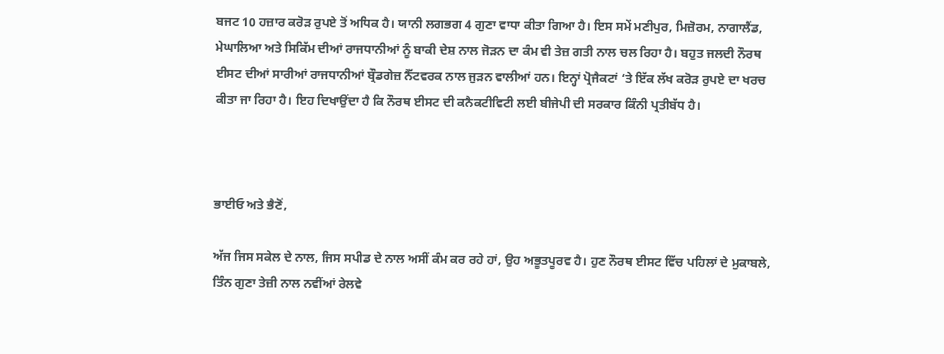ਬਜਟ 10 ਹਜ਼ਾਰ ਕਰੋੜ ਰੁਪਏ ਤੋਂ ਅਧਿਕ ਹੈ। ਯਾਨੀ ਲਗਭਗ 4 ਗੁਣਾ ਵਾਧਾ ਕੀਤਾ ਗਿਆ ਹੈ। ਇਸ ਸਮੇਂ ਮਣੀਪੁਰ, ਮਿਜ਼ੋਰਮ, ਨਾਗਾਲੈਂਡ, ਮੇਘਾਲਿਆ ਅਤੇ ਸਿਕਿੱਮ ਦੀਆਂ ਰਾਜਧਾਨੀਆਂ ਨੂੰ ਬਾਕੀ ਦੇਸ਼ ਨਾਲ ਜੋੜਨ ਦਾ ਕੰਮ ਵੀ ਤੇਜ਼ ਗਤੀ ਨਾਲ ਚਲ ਰਿਹਾ ਹੈ। ਬਹੁਤ ਜਲਦੀ ਨੌਰਥ ਈਸਟ ਦੀਆਂ ਸਾਰੀਆਂ ਰਾਜਧਾਨੀਆਂ ਬ੍ਰੌਡਗੇਜ਼ ਨੈੱਟਵਰਕ ਨਾਲ ਜੁੜਨ ਵਾਲੀਆਂ ਹਨ। ਇਨ੍ਹਾਂ ਪ੍ਰੋਜੈਕਟਾਂ ‘ਤੇ ਇੱਕ ਲੱਖ ਕਰੋੜ ਰੁਪਏ ਦਾ ਖਰਚ ਕੀਤਾ ਜਾ ਰਿਹਾ ਹੈ। ਇਹ ਦਿਖਾਉਂਦਾ ਹੈ ਕਿ ਨੌਰਥ ਈਸਟ ਦੀ ਕਨੈਕਟੀਵਿਟੀ ਲਈ ਬੀਜੇਪੀ ਦੀ ਸਰਕਾਰ ਕਿੰਨੀ ਪ੍ਰਤੀਬੱਧ ਹੈ।



ਭਾਈਓ ਅਤੇ ਭੈਣੋਂ,

ਅੱਜ ਜਿਸ ਸਕੇਲ ਦੇ ਨਾਲ, ਜਿਸ ਸਪੀਡ ਦੇ ਨਾਲ ਅਸੀਂ ਕੰਮ ਕਰ ਰਹੇ ਹਾਂ, ਉਹ ਅਭੂਤਪੂਰਵ ਹੈ। ਹੁਣ ਨੌਰਥ ਈਸਟ ਵਿੱਚ ਪਹਿਲਾਂ ਦੇ ਮੁਕਾਬਲੇ, ਤਿੰਨ ਗੁਣਾ ਤੇਜ਼ੀ ਨਾਲ ਨਵੀਂਆਂ ਰੇਲਵੇ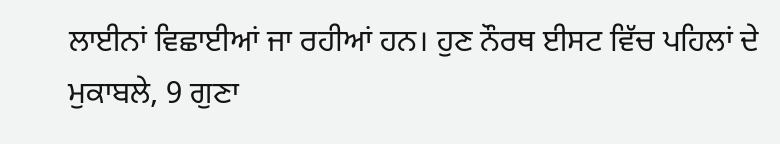ਲਾਈਨਾਂ ਵਿਛਾਈਆਂ ਜਾ ਰਹੀਆਂ ਹਨ। ਹੁਣ ਨੌਰਥ ਈਸਟ ਵਿੱਚ ਪਹਿਲਾਂ ਦੇ ਮੁਕਾਬਲੇ, 9 ਗੁਣਾ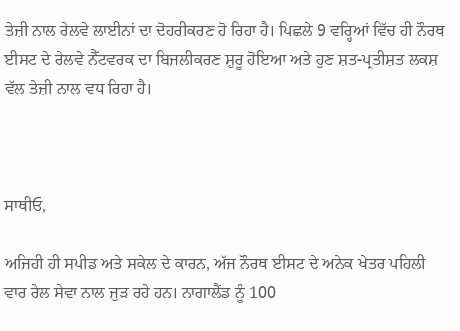ਤੇਜ਼ੀ ਨਾਲ ਰੇਲਵੇ ਲਾਈਨਾਂ ਦਾ ਦੋਹਰੀਕਰਣ ਹੋ ਰਿਹਾ ਹੈ। ਪਿਛਲੇ 9 ਵਰ੍ਹਿਆਂ ਵਿੱਚ ਹੀ ਨੌਰਥ ਈਸਟ ਦੇ ਰੇਲਵੇ ਨੈੱਟਵਰਕ ਦਾ ਬਿਜਲੀਕਰਣ ਸ਼ੁਰੂ ਹੋਇਆ ਅਤੇ ਹੁਣ ਸ਼ਤ-ਪ੍ਰਤੀਸ਼ਤ ਲਕਸ਼ ਵੱਲ ਤੇਜ਼ੀ ਨਾਲ ਵਧ ਰਿਹਾ ਹੈ।



ਸਾਥੀਓ,

ਅਜਿਹੀ ਹੀ ਸਪੀਡ ਅਤੇ ਸਕੇਲ ਦੇ ਕਾਰਨ, ਅੱਜ ਨੌਰਥ ਈਸਟ ਦੇ ਅਨੇਕ ਖੇਤਰ ਪਹਿਲੀ ਵਾਰ ਰੇਲ ਸੇਵਾ ਨਾਲ ਜੁੜ ਰਹੇ ਹਨ। ਨਾਗਾਲੈਂਡ ਨੂੰ 100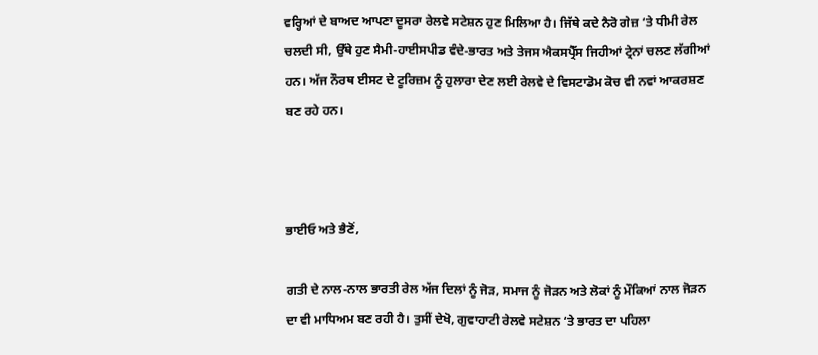ਵਰ੍ਹਿਆਂ ਦੇ ਬਾਅਦ ਆਪਣਾ ਦੂਸਰਾ ਰੇਲਵੇ ਸਟੇਸ਼ਨ ਹੁਣ ਮਿਲਿਆ ਹੈ। ਜਿੱਥੇ ਕਦੇ ਨੈਰੋ ਗੇਜ਼ ‘ਤੇ ਧੀਮੀ ਰੇਲ ਚਲਦੀ ਸੀ, ਉੱਥੇ ਹੁਣ ਸੈਮੀ-ਹਾਈਸਪੀਡ ਵੰਦੇ-ਭਾਰਤ ਅਤੇ ਤੇਜਸ ਐਕਸਪ੍ਰੈੱਸ ਜਿਹੀਆਂ ਟ੍ਰੇਨਾਂ ਚਲਣ ਲੱਗੀਆਂ ਹਨ। ਅੱਜ ਨੌਰਥ ਈਸਟ ਦੇ ਟੂਰਿਜ਼ਮ ਨੂੰ ਹੁਲਾਰਾ ਦੇਣ ਲਈ ਰੇਲਵੇ ਦੇ ਵਿਸਟਾਡੋਮ ਕੋਚ ਵੀ ਨਵਾਂ ਆਕਰਸ਼ਣ ਬਣ ਰਹੇ ਹਨ।



ਭਾਈਓ ਅਤੇ ਭੈਣੋਂ,

ਗਤੀ ਦੇ ਨਾਲ-ਨਾਲ ਭਾਰਤੀ ਰੇਲ ਅੱਜ ਦਿਲਾਂ ਨੂੰ ਜੋੜ, ਸਮਾਜ ਨੂੰ ਜੋੜਨ ਅਤੇ ਲੋਕਾਂ ਨੂੰ ਮੌਕਿਆਂ ਨਾਲ ਜੋੜਨ ਦਾ ਵੀ ਮਾਧਿਅਮ ਬਣ ਰਹੀ ਹੈ। ਤੁਸੀਂ ਦੇਖੋ, ਗੁਵਾਹਾਟੀ ਰੇਲਵੇ ਸਟੇਸ਼ਨ ‘ਤੇ ਭਾਰਤ ਦਾ ਪਹਿਲਾ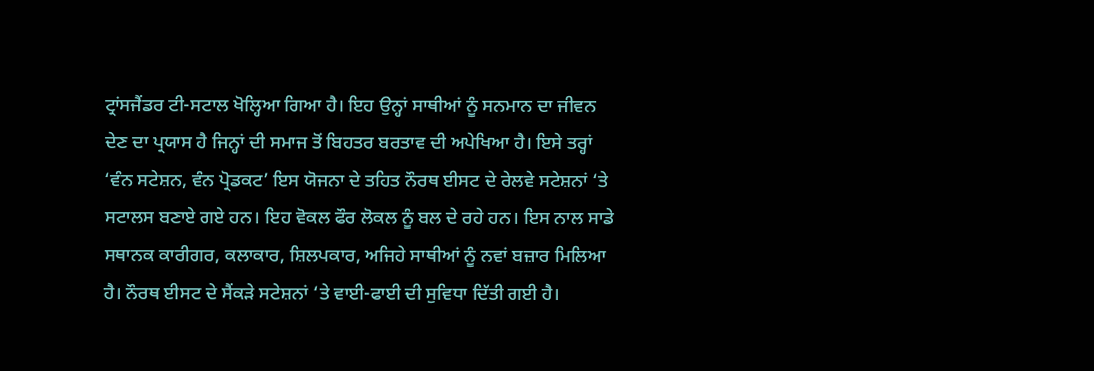ਟ੍ਰਾਂਸਜੈਂਡਰ ਟੀ-ਸਟਾਲ ਖੋਲ੍ਹਿਆ ਗਿਆ ਹੈ। ਇਹ ਉਨ੍ਹਾਂ ਸਾਥੀਆਂ ਨੂੰ ਸਨਮਾਨ ਦਾ ਜੀਵਨ ਦੇਣ ਦਾ ਪ੍ਰਯਾਸ ਹੈ ਜਿਨ੍ਹਾਂ ਦੀ ਸਮਾਜ ਤੋਂ ਬਿਹਤਰ ਬਰਤਾਵ ਦੀ ਅਪੇਖਿਆ ਹੈ। ਇਸੇ ਤਰ੍ਹਾਂ ‘ਵੰਨ ਸਟੇਸ਼ਨ, ਵੰਨ ਪ੍ਰੋਡਕਟ’ ਇਸ ਯੋਜਨਾ ਦੇ ਤਹਿਤ ਨੌਰਥ ਈਸਟ ਦੇ ਰੇਲਵੇ ਸਟੇਸ਼ਨਾਂ ‘ਤੇ ਸਟਾਲਸ ਬਣਾਏ ਗਏ ਹਨ। ਇਹ ਵੋਕਲ ਫੌਰ ਲੋਕਲ ਨੂੰ ਬਲ ਦੇ ਰਹੇ ਹਨ। ਇਸ ਨਾਲ ਸਾਡੇ ਸਥਾਨਕ ਕਾਰੀਗਰ, ਕਲਾਕਾਰ, ਸ਼ਿਲਪਕਾਰ, ਅਜਿਹੇ ਸਾਥੀਆਂ ਨੂੰ ਨਵਾਂ ਬਜ਼ਾਰ ਮਿਲਿਆ ਹੈ। ਨੌਰਥ ਈਸਟ ਦੇ ਸੈਂਕੜੇ ਸਟੇਸ਼ਨਾਂ ‘ਤੇ ਵਾਈ-ਫਾਈ ਦੀ ਸੁਵਿਧਾ ਦਿੱਤੀ ਗਈ ਹੈ।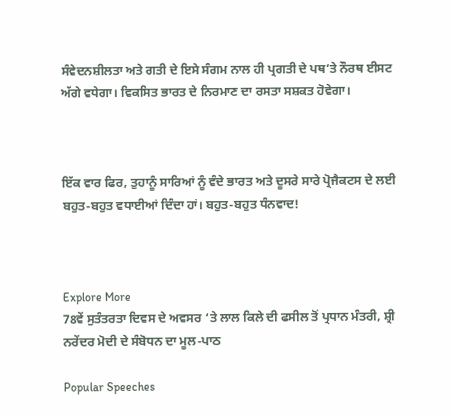ਸੰਵੇਦਨਸ਼ੀਲਤਾ ਅਤੇ ਗਤੀ ਦੇ ਇਸੇ ਸੰਗਮ ਨਾਲ ਹੀ ਪ੍ਰਗਤੀ ਦੇ ਪਥ‘ਤੇ ਨੌਰਥ ਈਸਟ ਅੱਗੇ ਵਧੇਗਾ। ਵਿਕਸਿਤ ਭਾਰਤ ਦੇ ਨਿਰਮਾਣ ਦਾ ਰਸਤਾ ਸਸ਼ਕਤ ਹੋਵੇਗਾ।



ਇੱਕ ਵਾਰ ਫਿਰ, ਤੁਹਾਨੂੰ ਸਾਰਿਆਂ ਨੂੰ ਵੰਦੇ ਭਾਰਤ ਅਤੇ ਦੂਸਰੇ ਸਾਰੇ ਪ੍ਰੋਜੈਕਟਸ ਦੇ ਲਈ ਬਹੁਤ-ਬਹੁਤ ਵਧਾਈਆਂ ਦਿੰਦਾ ਹਾਂ। ਬਹੁਤ-ਬਹੁਤ ਧੰਨਵਾਦ!



Explore More
78ਵੇਂ ਸੁਤੰਤਰਤਾ ਦਿਵਸ ਦੇ ਅਵਸਰ ‘ਤੇ ਲਾਲ ਕਿਲੇ ਦੀ ਫਸੀਲ ਤੋਂ ਪ੍ਰਧਾਨ ਮੰਤਰੀ, ਸ਼੍ਰੀ ਨਰੇਂਦਰ ਮੋਦੀ ਦੇ ਸੰਬੋਧਨ ਦਾ ਮੂਲ-ਪਾਠ

Popular Speeches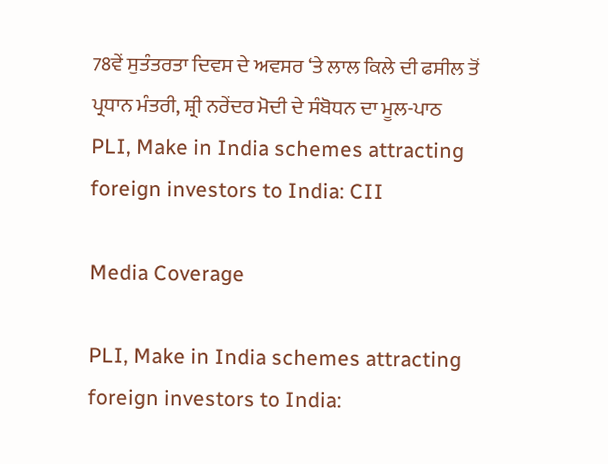78ਵੇਂ ਸੁਤੰਤਰਤਾ ਦਿਵਸ ਦੇ ਅਵਸਰ ‘ਤੇ ਲਾਲ ਕਿਲੇ ਦੀ ਫਸੀਲ ਤੋਂ ਪ੍ਰਧਾਨ ਮੰਤਰੀ, ਸ਼੍ਰੀ ਨਰੇਂਦਰ ਮੋਦੀ ਦੇ ਸੰਬੋਧਨ ਦਾ ਮੂਲ-ਪਾਠ
PLI, Make in India schemes attracting foreign investors to India: CII

Media Coverage

PLI, Make in India schemes attracting foreign investors to India: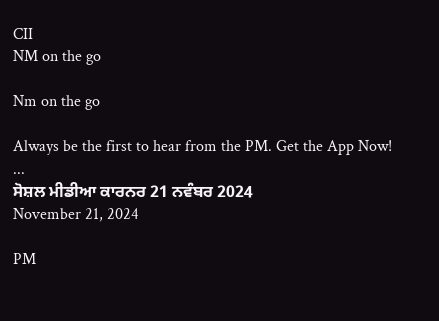CII
NM on the go

Nm on the go

Always be the first to hear from the PM. Get the App Now!
...
ਸੋਸ਼ਲ ਮੀਡੀਆ ਕਾਰਨਰ 21 ਨਵੰਬਰ 2024
November 21, 2024

PM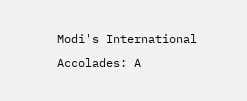Modi's International Accolades: A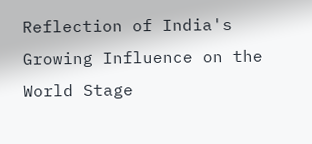Reflection of India's Growing Influence on the World Stage